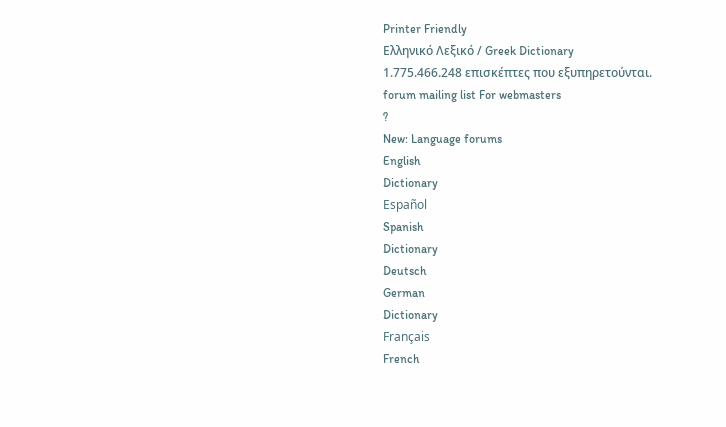Printer Friendly
Ελληνικό Λεξικό / Greek Dictionary
1.775.466.248 επισκέπτες που εξυπηρετούνται.
forum mailing list For webmasters
?
New: Language forums
English
Dictionary
Español
Spanish
Dictionary
Deutsch
German
Dictionary
Français
French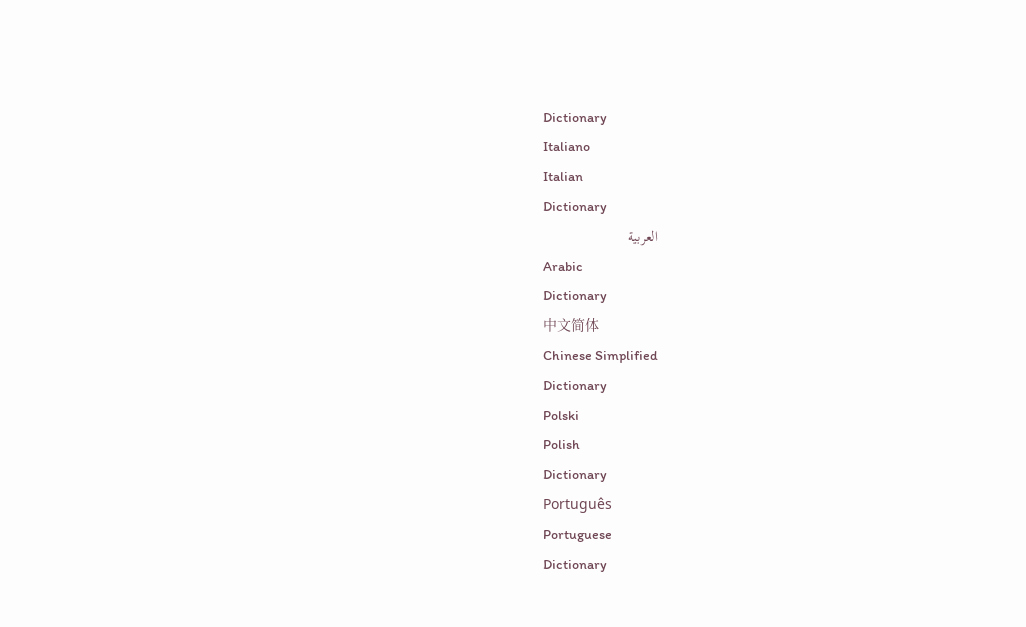Dictionary
Italiano
Italian
Dictionary
العربية
Arabic
Dictionary
中文简体
Chinese Simplified
Dictionary
Polski
Polish
Dictionary
Português
Portuguese
Dictionary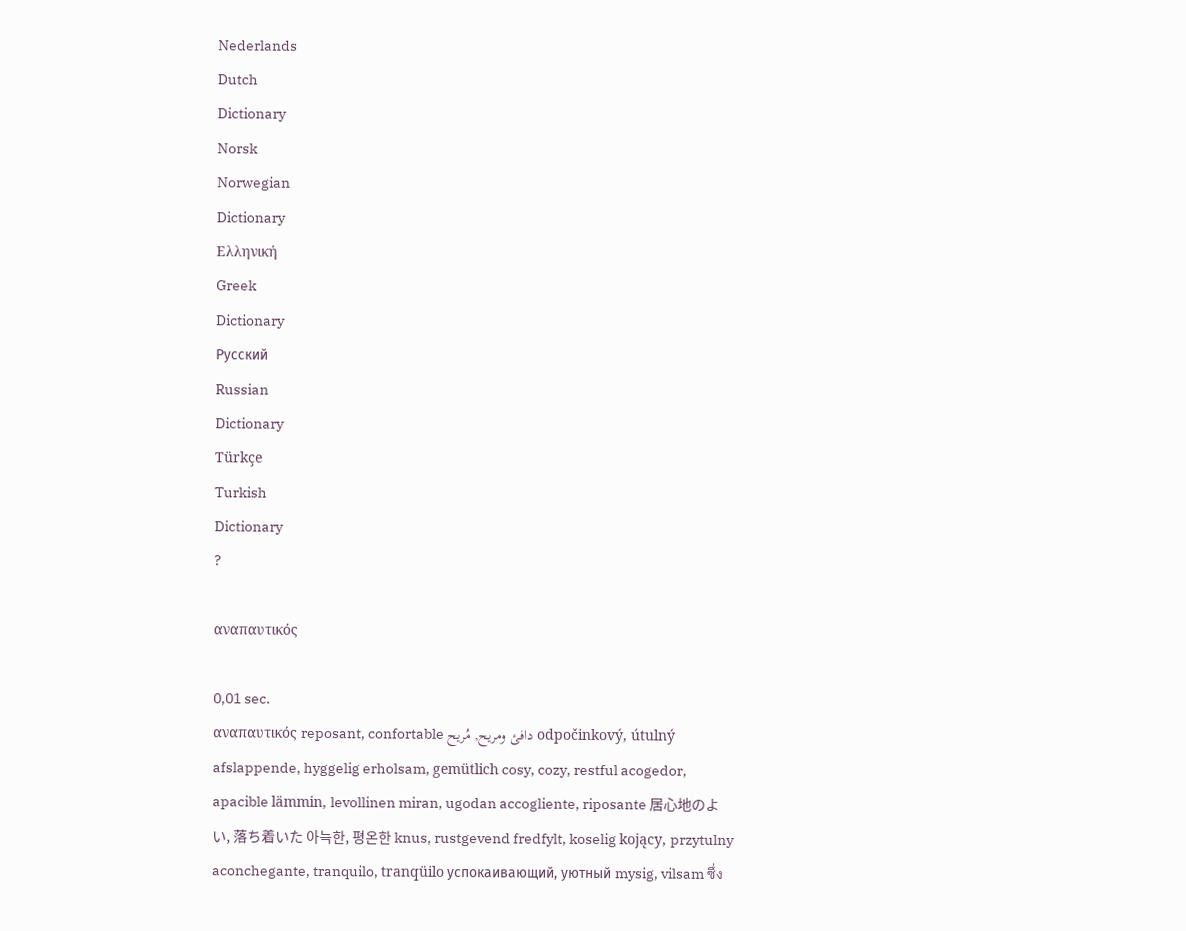Nederlands
Dutch
Dictionary
Norsk
Norwegian
Dictionary
Ελληνική
Greek
Dictionary
Русский
Russian
Dictionary
Türkçe
Turkish
Dictionary
?

αναπαυτικός

0,01 sec.
αναπαυτικός reposant, confortable دافئ ومريح, مُريح odpočinkový, útulný afslappende, hyggelig erholsam, gemütlich cosy, cozy, restful acogedor, apacible lämmin, levollinen miran, ugodan accogliente, riposante 居心地のよい, 落ち着いた 아늑한, 평온한 knus, rustgevend fredfylt, koselig kojący, przytulny aconchegante, tranquilo, tranqüilo успокаивающий, уютный mysig, vilsam ซึ่ง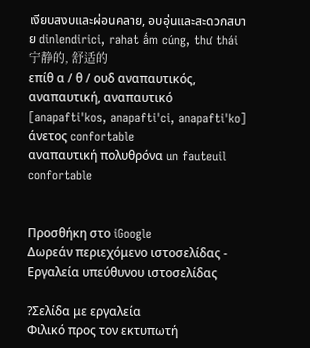เงียบสงบและผ่อนคลาย, อบอุ่นและสะดวกสบาย dinlendirici, rahat ấm cúng, thư thái 宁静的, 舒适的
επίθ α / θ / ουδ αναπαυτικός, αναπαυτική, αναπαυτικό [anapafti'kos, anapafti'ci, anapafti'ko]
άνετος confortable
αναπαυτική πολυθρόνα un fauteuil confortable


Προσθήκη στο iGoogle
Δωρεάν περιεχόμενο ιστοσελίδας - Εργαλεία υπεύθυνου ιστοσελίδας

?Σελίδα με εργαλεία
Φιλικό προς τον εκτυπωτή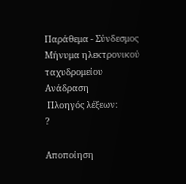Παράθεμα - Σύνδεσμος
Μήνυμα ηλεκτρονικού ταχυδρομείου
Ανάδραση
 Πλοηγός λέξεων:
?

Αποποίηση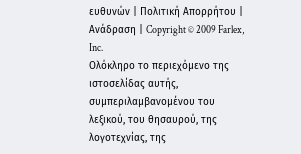ευθυνών | Πολιτική Απορρήτου | Ανάδραση | Copyright © 2009 Farlex, Inc.
Ολόκληρο το περιεχόμενο της ιστοσελίδας αυτής, συμπεριλαμβανομένου του λεξικού, του θησαυρού, της λογοτεχνίας, της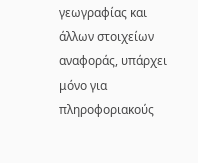γεωγραφίας και άλλων στοιχείων αναφοράς, υπάρχει μόνο για πληροφοριακούς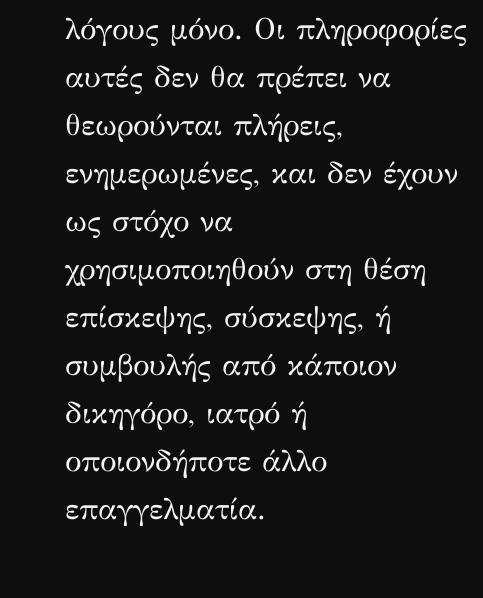λόγους μόνο. Οι πληροφορίες αυτές δεν θα πρέπει να θεωρούνται πλήρεις, ενημερωμένες, και δεν έχουν ως στόχο να χρησιμοποιηθούν στη θέση επίσκεψης, σύσκεψης, ή συμβουλής από κάποιον δικηγόρο, ιατρό ή οποιονδήποτε άλλο επαγγελματία.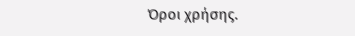Όροι χρήσης.